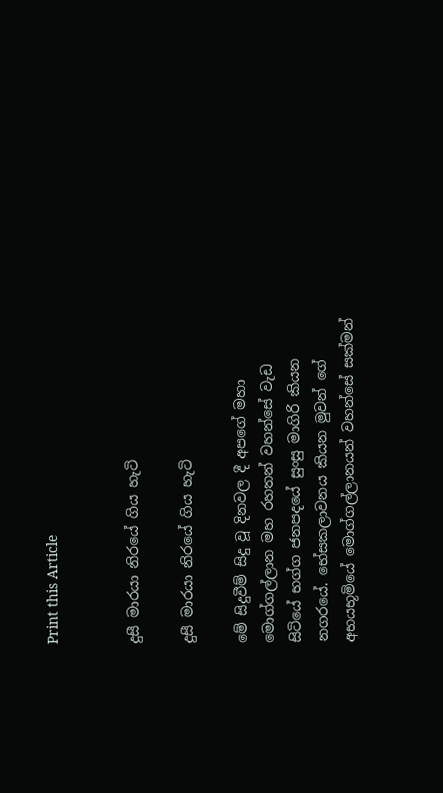Print this Article


දුසී මාරයා නිරයේ ගිය හැටි

දුසී මාරයා නිරයේ ගිය හැටි

මේ සිදුවීම් සිදු වූ දිනවල දී අපගේ මහා මොග්ගල්ලාන මහ රහතන් වහන්සේ වැඩ සිටියේ භග්ග ජනපදයේ සුංසු මාගිරි කියන නගරයේ. භේසකලාවනය කියන මුවන් ගේ අභයභූමියේ මොග්ගල්ලානයන් වහන්සේ සක්මන්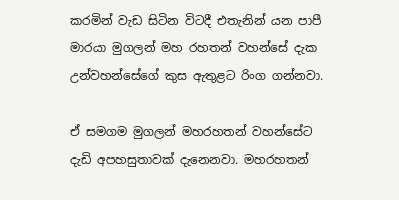කරමින් වැඩ සිටින විටදී එතැනින් යන පාපී මාරයා මුගලන් මහ රහතන් වහන්සේ දැක උන්වහන්සේගේ කුස ඇතුළට රිංග ගන්නවා.

ඒ සමගම මුගලන් මහරහතන් වහන්සේට දැඩි අපහසුතාවක් දැනෙනවා. මහරහතන්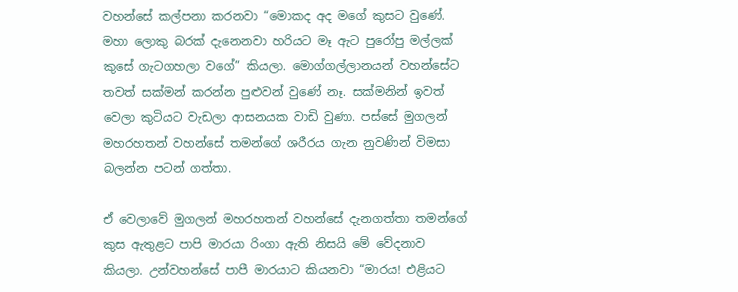වහන්සේ කල්පනා කරනවා “මොකද අද මගේ කුසට වුණේ. මහා ලොකු බරක් දැනෙනවා හරියට මෑ ඇට පුරෝපු මල්ලක් කුසේ ගැටගහලා වගේ” කියලා. මොග්ගල්ලානයන් වහන්සේට තවත් සක්මන් කරන්න පුළුවන් වුණේ නෑ. සක්මනින් ඉවත් වෙලා කුටියට වැඩලා ආසනයක වාඩි වුණා. පස්සේ මුගලන් මහරහතන් වහන්සේ තමන්ගේ ශරීරය ගැන නුවණින් විමසා බලන්න පටන් ගත්තා.

ඒ වෙලාවේ මුගලන් මහරහතන් වහන්සේ දැනගත්තා තමන්ගේ කුස ඇතුළට පාපි මාරයා රිංගා ඇති නිසයි මේ වේදනාව කියලා. උන්වහන්සේ පාපී මාරයාට කියනවා “මාරය! එළියට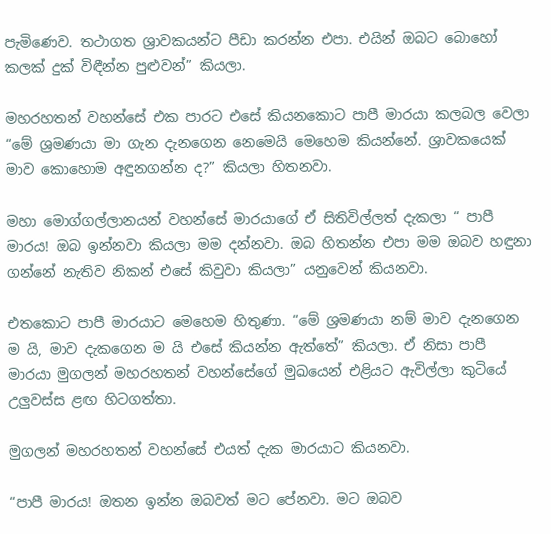පැමිණෙව. තථාගත ශ්‍රාවකයන්ට පීඩා කරන්න එපා. එයින් ඔබට බොහෝ කලක් දුක් විඳීන්න පුළුවන්” කියලා.

මහරහතන් වහන්සේ එක පාරට එසේ කියනකොට පාපී මාරයා කලබල වෙලා “මේ ශ්‍රමණයා මා ගැන දැනගෙන නෙමෙයි මෙහෙම කියන්නේ. ශ්‍රාවකයෙක් මාව කොහොම අඳුනගන්න ද?” කියලා හිතනවා.

මහා මොග්ගල්ලානයන් වහන්සේ මාරයාගේ ඒ සිතිවිල්ලත් දැකලා “ පාපී මාරය! ඔබ ඉන්නවා කියලා මම දන්නවා. ඔබ හිතන්න එපා මම ඔබව හඳුනා ගන්නේ නැතිව නිකන් එසේ කිවුවා කියලා” යනුවෙන් කියනවා.

එතකොට පාපී මාරයාට මෙහෙම හිතුණා. “මේ ශ්‍රමණයා නම් මාව දැනගෙන ම යි, මාව දැකගෙන ම යි එසේ කියන්න ඇත්තේ” කියලා. ඒ නිසා පාපී මාරයා මුගලන් මහරහතන් වහන්සේගේ මුඛයෙන් එළියට ඇවිල්ලා කුටියේ උලුවස්ස ළඟ හිටගත්තා.

මුගලන් මහරහතන් වහන්සේ එයත් දැක මාරයාට කියනවා.

“පාපී මාරය! ඔතන ඉන්න ඔබවත් මට පේනවා. මට ඔබව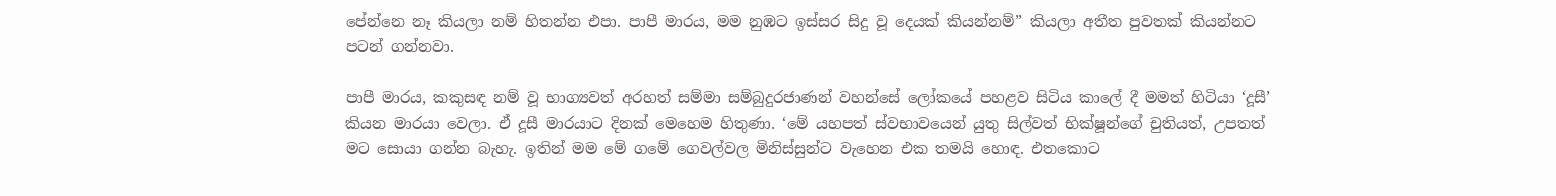පේන්නෙ නෑ කියලා නම් හිතන්න එපා. පාපී මාරය, මම නුඹට ඉස්සර සිදු වූ දෙයක් කියන්නම්” කියලා අතීත පුවතක් කියන්නට පටන් ගන්නවා.

පාපී මාරය, කකුසඳ නම් වූ භාග්‍යවත් අරහත් සම්මා සම්බුදුරජාණන් වහන්සේ ලෝකයේ පහළව සිටිය කාලේ දී මමත් හිටියා ‘දූසී’ කියන මාරයා වෙලා. ඒ දූසී මාරයාට දිනක් මෙහෙම හිතුණා. ‘මේ යහපත් ස්වභාවයෙන් යුතු සිල්වත් භික්ෂූන්ගේ චුතියත්, උපතත් මට සොයා ගන්න බැහැ. ඉතින් මම මේ ගමේ ගෙවල්වල මිනිස්සුන්ට වැහෙන එක තමයි හොඳ. එතකොට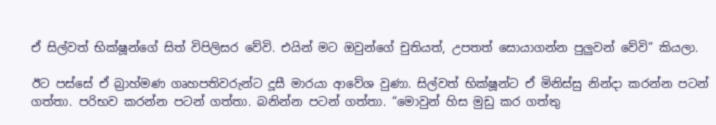ඒ සිල්වත් භික්ෂූන්ගේ සිත් විපිලිසර වේවි. එයින් මට ඔවුන්ගේ චුතියත්, උපතත් සොයාගන්න පුලුවන් වේවි” කියලා.

ඊට පස්සේ ඒ බ්‍රාහ්මණ ගෘහපතිවරුන්ට දූසී මාරයා ආවේශ වුණා. සිල්වත් භික්ෂූන්ට ඒ මිනිස්සු නින්දා කරන්න පටන් ගත්තා. පරිභව කරන්න පටන් ගත්තා. බනින්න පටන් ගත්තා. “මොවුන් හිස මුඩු කර ගත්තු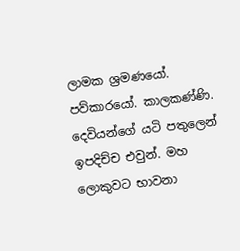ලාමක ශ්‍රමණයෝ. පව්කාරයෝ. කාලකණ්ණි. දෙවියන්ගේ යටි පතුලෙන් ඉපදිච්ච එවුන්. මහ ලොකුවට භාවනා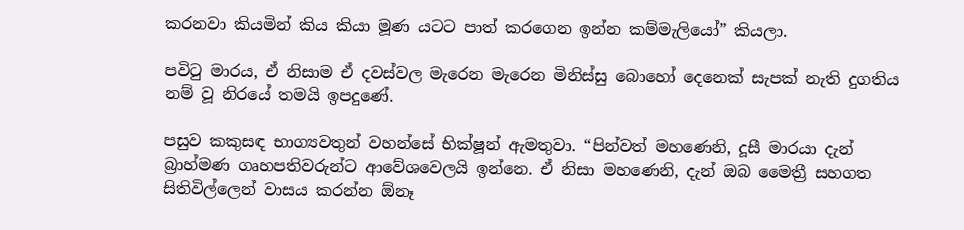කරනවා කියමින් කිය කියා මූණ යටට පාත් කරගෙන ඉන්න කම්මැලියෝ” කියලා.

පවිටු මාරය, ඒ නිසාම ඒ දවස්වල මැරෙන මැරෙන මිනිස්සු බොහෝ දෙනෙක් සැපක් නැති දුගතිය නම් වූ නිරයේ තමයි ඉපදුණේ.

පසුව කකුසඳ භාග්‍යවතුන් වහන්සේ භික්ෂූන් ඇමතුවා. “පින්වත් මහණෙනි, දූසී මාරයා දැන් බ්‍රාහ්මණ ගෘහපතිවරුන්ට ආවේශවෙලයි ඉන්නෙ. ඒ නිසා මහණෙනි, දැන් ඔබ මෛත්‍රී සහගත සිතිවිල්ලෙන් වාසය කරන්න ඕනෑ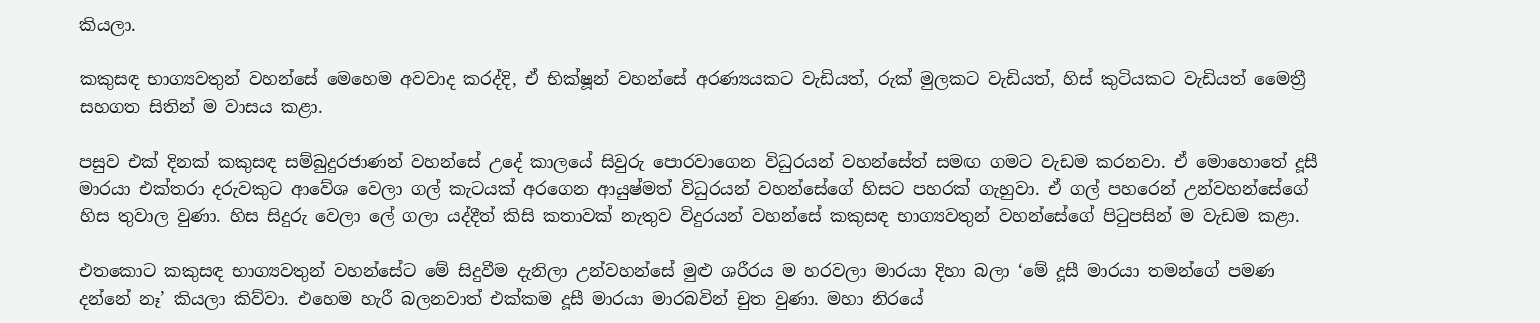කියලා.

කකුසඳ භාග්‍යවතුන් වහන්සේ මෙහෙම අවවාද කරද්දි, ඒ භික්ෂූන් වහන්සේ අරණ්‍යයකට වැඩියත්, රුක් මුලකට වැඩියත්, හිස් කුටියකට වැඩියත් මෛත්‍රී සහගත සිතින් ම වාසය කළා.

පසුව එක් දිනක් කකුසඳ සම්බුදුරජාණන් වහන්සේ උදේ කාලයේ සිවුරු පොරවාගෙන විධුරයන් වහන්සේත් සමඟ ගමට වැඩම කරනවා. ඒ මොහොතේ දූසී මාරයා එක්තරා දරුවකුට ආවේශ වෙලා ගල් කැටයක් අරගෙන ආයුෂ්මත් විධුරයන් වහන්සේගේ හිසට පහරක් ගැහුවා. ඒ ගල් පහරෙන් උන්වහන්සේගේ හිස තුවාල වුණා. හිස සිදුරු වෙලා ලේ ගලා යද්දීත් කිසි කතාවක් නැතුව විදුරයන් වහන්සේ කකුසඳ භාග්‍යවතුන් වහන්සේගේ පිටුපසින් ම වැඩම කළා.

එතකොට කකුසඳ භාග්‍යවතුන් වහන්සේට මේ සිදුවීම දැනිලා උන්වහන්සේ මුළු ශරීරය ම හරවලා මාරයා දිහා බලා ‘මේ දූසී මාරයා තමන්ගේ පමණ දන්නේ නෑ’ කියලා කිව්වා. එහෙම හැරී බලනවාත් එක්කම දූසී මාරයා මාරබවින් චුත වුණා. මහා නිරයේ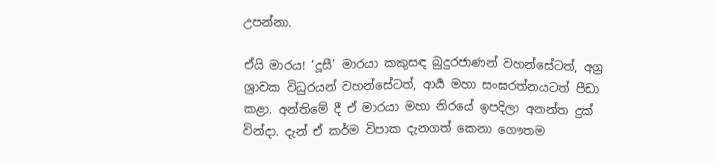උපන්නා.

ඒයි මාරය! ‘දූසී’ මාරයා කකුසඳ බුදුරජාණන් වහන්සේටත්, අග්‍ර ශ්‍රාවක විධුරයන් වහන්සේටත්, ආර්‍ය මහා සංඝරත්නයටත් පීඩා කළා. අන්තිමේ දී ඒ මාරයා මහා නිරයේ ඉපදිලා අනන්ත දුක් වින්දා. දැන් ඒ කර්ම විපාක දැනගත් කෙනා ගෞතම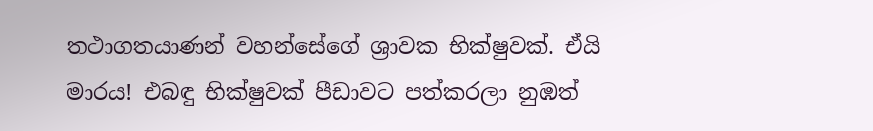තථාගතයාණන් වහන්සේගේ ශ්‍රාවක භික්ෂුවක්. ඒයි මාරය! එබඳු භික්ෂුවක් පීඩාවට පත්කරලා නුඹත්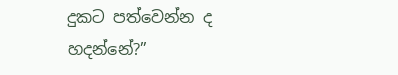දුකට පත්වෙන්න ද හදන්නේ?”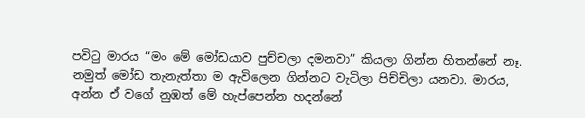පවිටු මාරය “මං මේ මෝඩයාව පුච්චලා දමනවා” කියලා ගින්න හිතන්නේ නෑ. නමුත් මෝඩ තැනැත්තා ම ඇවිලෙන ගින්නට වැටිලා පිච්චිලා යනවා. මාරය, අන්න ඒ වගේ නුඹත් මේ හැප්පෙන්න හදන්නේ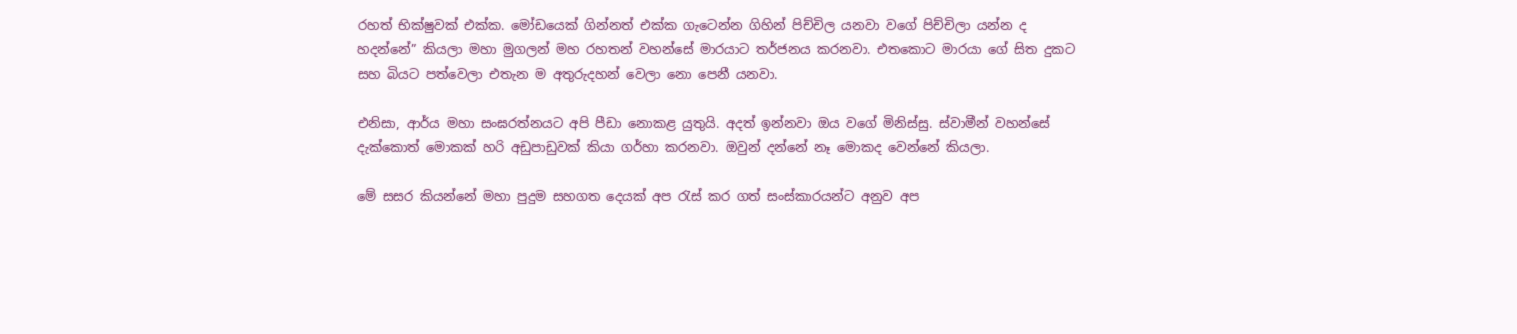රහත් භික්ෂුවක් එක්ක. මෝඩයෙක් ගින්නත් එක්ක ගැටෙන්න ගිහින් පිච්චිල යනවා වගේ පිච්චිලා යන්න ද හදන්නේ” කියලා මහා මුගලන් මහ රහතන් වහන්සේ මාරයාට තර්ජනය කරනවා. එතකොට මාරයා ගේ සිත දුකට සහ බියට පත්වෙලා එතැන ම අතුරුදහන් වෙලා නො පෙනී යනවා.

එනිසා, ආර්ය මහා සංඝරත්නයට අපි පීඩා නොකළ යුතුයි. අදත් ඉන්නවා ඔය වගේ මිනිස්සු. ස්වාමීන් වහන්සේ දැක්කොත් මොකක් හරි අඩුපාඩුවක් කියා ගර්හා කරනවා. ඔවුන් දන්නේ නෑ මොකද වෙන්නේ කියලා.

මේ සසර කියන්නේ මහා පුදුම සහගත දෙයක් අප රැස් කර ගත් සංස්කාරයන්ට අනුව අප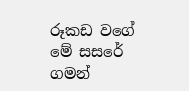රූකඩ වගේ මේ සසරේ ගමන්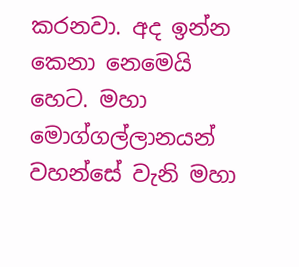කරනවා. අද ඉන්න කෙනා නෙමෙයි හෙට. මහා මොග්ගල්ලානයන් වහන්සේ වැනි මහා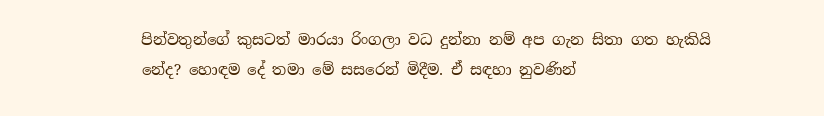පින්වතුන්ගේ කුසටත් මාරයා රිංගලා වධ දුන්නා නම් අප ගැන සිතා ගත හැකියි නේද? හොඳම දේ තමා මේ සසරෙන් මිදීම. ඒ සඳහා නුවණින්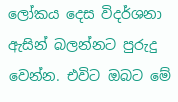ලෝකය දෙස විදර්ශනා ඇසින් බලන්නට පුරුදු වෙන්න. එවිට ඔබට මේ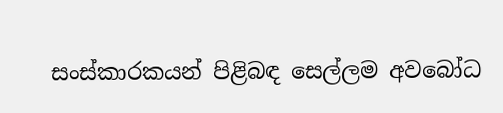සංස්කාරකයන් පිළිබඳ සෙල්ලම අවබෝධ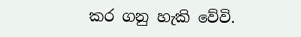කර ගනු හැකි වේවි.